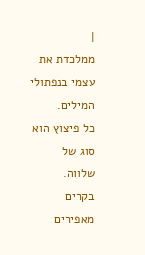|
ממלכדת את עצמי בנפתולי המילים.
כל פיצוץ הוא סוג של שלווה.
בקרים מאפירים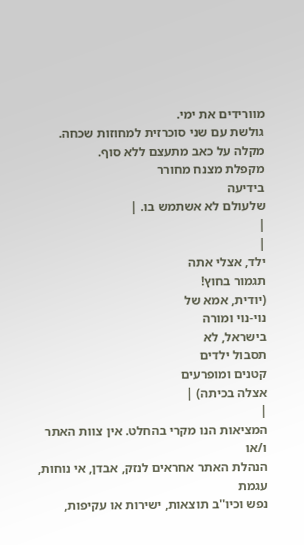מוורידים את ימי.
גולשת עם שני סוכרזית למחוזות שכחה.
מקלה על כאב מתעצם ללא סוף.
מקפלת מצנח מחורר
בידיעה
שלעולם לא אשתמש בו. |
|
|
ילד, אצלי אתה
תגמור בחוץ!
(יודית, אמא של
נוי-נוי ומורה
בישראל, לא
תסבול ילדים
קטנים ומופרעים
אצלה בכיתה) |
|
המציאות הנו מקרי בהחלט. אין צוות האתר ו/או
הנהלת האתר אחראים לנזק, אבדן, אי נוחות, עגמת
נפש וכיו''ב תוצאות, ישירות או עקיפות,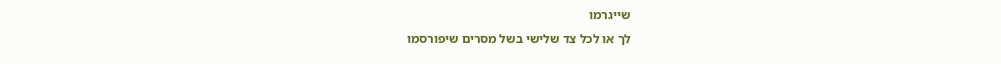שייגרמו
לך או לכל צד שלישי בשל מסרים שיפורסמו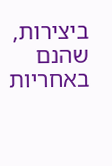ביצירות, שהנם באחריות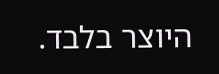היוצר בלבד.